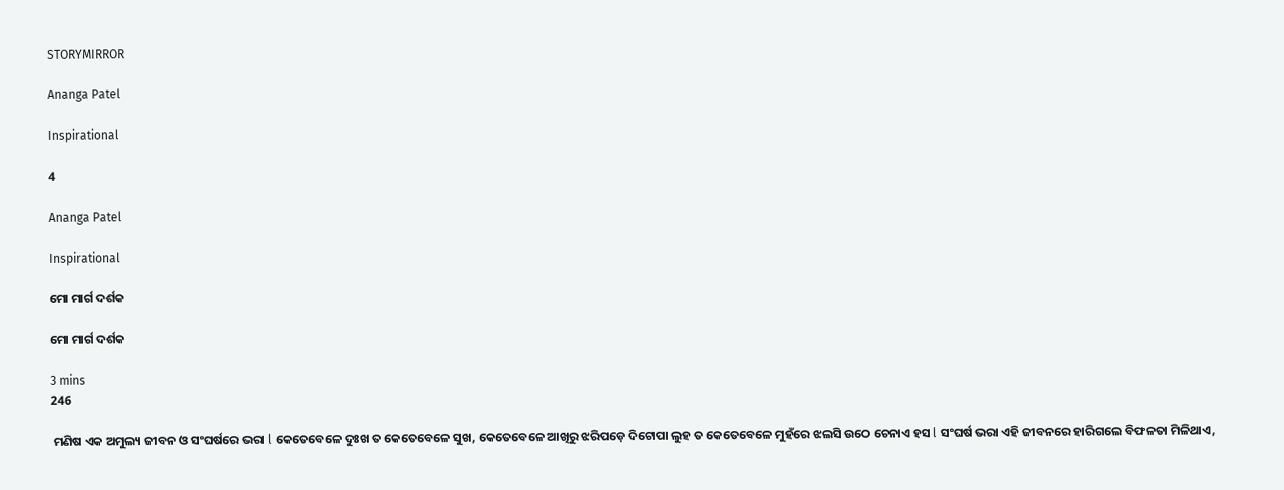STORYMIRROR

Ananga Patel

Inspirational

4

Ananga Patel

Inspirational

ମୋ ମାର୍ଗ ଦର୍ଶକ

ମୋ ମାର୍ଗ ଦର୍ଶକ

3 mins
246

 ମଣିଷ ଏକ ଅମୁଲ୍ୟ ଜୀବନ ଓ ସଂଘର୍ଷରେ ଭରା l କେତେବେଳେ ଦୁଃଖ ତ କେତେବେଳେ ସୁଖ, କେତେବେଳେ ଆଖିରୁ ଝରିପଡ଼େ ଦିଟୋପା ଲୁହ ତ କେତେବେଳେ ମୁହଁରେ ଝଲସି ଉଠେ ଚେନାଏ ହସ l ସଂଘର୍ଷ ଭରା ଏହି ଜୀବନରେ ହାରିଗଲେ ବିଫଳତା ମିଳିଥାଏ,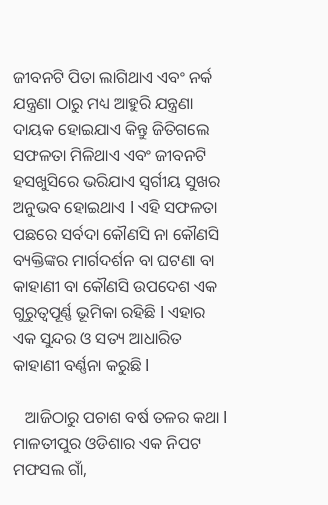ଜୀବନଟି ପିତା ଲାଗିଥାଏ ଏବଂ ନର୍କ ଯନ୍ତ୍ରଣା ଠାରୁ ମଧ୍ୟ ଆହୁରି ଯନ୍ତ୍ରଣା ଦାୟକ ହୋଇଯାଏ କିନ୍ତୁ ଜିତିଗଲେ ସଫଳତା ମିଳିଥାଏ ଏବଂ ଜୀବନଟି ହସଖୁସିରେ ଭରିଯାଏ ସ୍ବର୍ଗୀୟ ସୁଖର ଅନୁଭବ ହୋଇଥାଏ l ଏହି ସଫଳତା ପଛରେ ସର୍ବଦା କୌଣସି ନା କୌଣସି ବ୍ୟକ୍ତିଙ୍କର ମାର୍ଗଦର୍ଶନ ବା ଘଟଣା ବା କାହାଣୀ ବା କୌଣସି ଉପଦେଶ ଏକ ଗୁରୁତ୍ୱପୂର୍ଣ୍ଣ ଭୂମିକା ରହିଛି l ଏହାର ଏକ ସୁନ୍ଦର ଓ ସତ୍ୟ ଆଧାରିତ କାହାଣୀ ବର୍ଣ୍ଣନା କରୁଛି l

   ଆଜିଠାରୁ ପଚାଶ ବର୍ଷ ତଳର କଥା l ମାଳତୀପୁର ଓଡିଶାର ଏକ ନିପଟ ମଫସଲ ଗାଁ,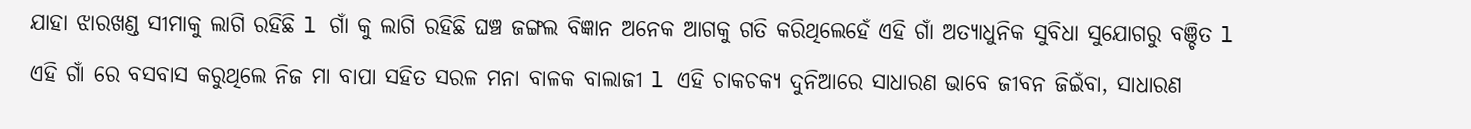ଯାହା ଝାରଖଣ୍ଡ ସୀମାକୁ ଲାଗି ରହିଛି l ଗାଁ କୁ ଲାଗି ରହିଛି ଘଞ୍ଚ ଜଙ୍ଗଲ ବିଜ୍ଞାନ ଅନେକ ଆଗକୁ ଗତି କରିଥିଲେହେଁ ଏହି ଗାଁ ଅତ୍ୟାଧୁନିକ ସୁବିଧା ସୁଯୋଗରୁ ବଞ୍ଚିତ l ଏହି ଗାଁ ରେ ବସବାସ କରୁଥିଲେ ନିଜ ମା ବାପା ସହିତ ସରଳ ମନା ବାଳକ ବାଲାଜୀ l ଏହି ଚାକଚକ୍ୟ ଦୁନିଆରେ ସାଧାରଣ ଭାବେ ଜୀବନ ଜିଇଁବା, ସାଧାରଣ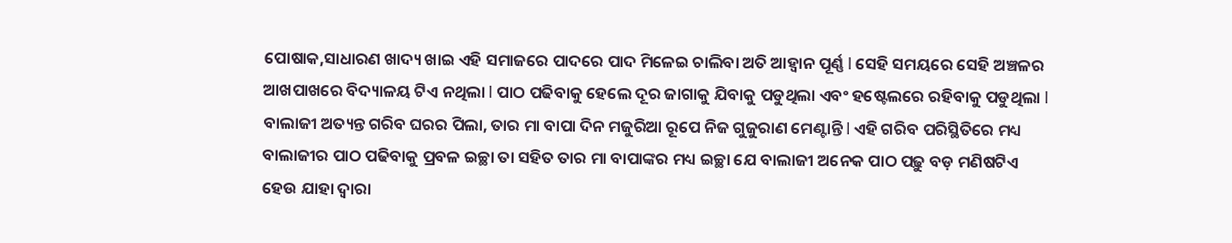ପୋଷାକ,ସାଧାରଣ ଖାଦ୍ୟ ଖାଇ ଏହି ସମାଜରେ ପାଦରେ ପାଦ ମିଳେଇ ଚାଲିବା ଅତି ଆହ୍ୱାନ ପୂର୍ଣ୍ଣ l ସେହି ସମୟରେ ସେହି ଅଞ୍ଚଳର ଆଖପାଖରେ ବିଦ୍ୟାଳୟ ଟିଏ ନଥିଲା l ପାଠ ପଢିବାକୁ ହେଲେ ଦୂର ଜାଗାକୁ ଯିବାକୁ ପଡୁଥିଲା ଏବଂ ହଷ୍ଟେଲରେ ରହିବାକୁ ପଡୁଥିଲା l ବାଲାଜୀ ଅତ୍ୟନ୍ତ ଗରିବ ଘରର ପିଲା, ତାର ମା ବାପା ଦିନ ମଜୁରିଆ ରୂପେ ନିଜ ଗୁଜୁରାଣ ମେଣ୍ଟାନ୍ତି l ଏହି ଗରିବ ପରିସ୍ଥିତିରେ ମଧ୍ୟ ବାଲାଜୀର ପାଠ ପଢିବାକୁ ପ୍ରବଳ ଇଚ୍ଛା ତା ସହିତ ତାର ମା ବାପାଙ୍କର ମଧ୍ୟ ଇଚ୍ଛା ଯେ ବାଲାଜୀ ଅନେକ ପାଠ ପଢ଼ୁ ବଡ଼ ମଣିଷଟିଏ ହେଉ ଯାହା ଦ୍ୱାରା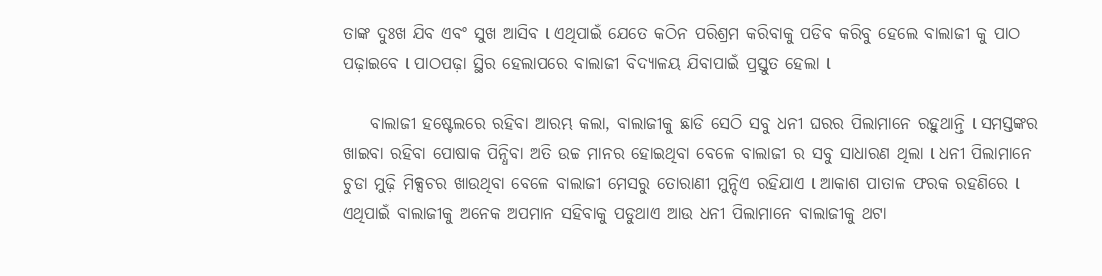ତାଙ୍କ ଦୁଃଖ ଯିବ ଏବଂ ସୁଖ ଆସିବ l ଏଥିପାଇଁ ଯେତେ କଠିନ ପରିଶ୍ରମ କରିବାକୁ ପଡିବ କରିବୁ ହେଲେ ବାଲାଜୀ କୁ ପାଠ ପଢ଼ାଇବେ l ପାଠପଢ଼ା ସ୍ଥିର ହେଲାପରେ ବାଲାଜୀ ବିଦ୍ୟାଳୟ ଯିବାପାଇଁ ପ୍ରସ୍ତୁତ ହେଲା l

    ବାଲାଜୀ ହଷ୍ଟେଲରେ ରହିବା ଆରମ୍ଭ କଲା, ବାଲାଜୀକୁ ଛାଡି ସେଠି ସବୁ ଧନୀ ଘରର ପିଲାମାନେ ରହୁଥାନ୍ତି l ସମସ୍ତଙ୍କର ଖାଇବା ରହିବା ପୋଷାକ ପିନ୍ଧିବା ଅତି ଉଚ୍ଚ ମାନର ହୋଇଥିବା ବେଳେ ବାଲାଜୀ ର ସବୁ ସାଧାରଣ ଥିଲା l ଧନୀ ପିଲାମାନେ ଚୁଡା ମୁଢ଼ି ମିକ୍ସଚର ଖାଉଥିବା ବେଳେ ବାଲାଜୀ ମେସରୁ ତୋରାଣୀ ମୁନ୍ଦିଏ ରହିଯାଏ l ଆକାଶ ପାତାଳ ଫରକ ରହଣିରେ l ଏଥିପାଇଁ ବାଲାଜୀକୁ ଅନେକ ଅପମାନ ସହିବାକୁ ପଡୁଥାଏ ଆଉ ଧନୀ ପିଲାମାନେ ବାଲାଜୀକୁ ଥଟା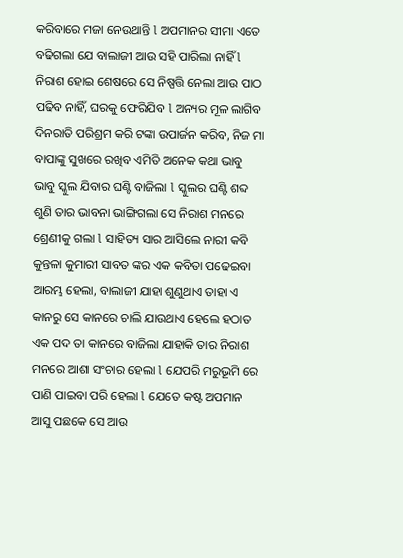କରିବାରେ ମଜା ନେଉଥାନ୍ତି l ଅପମାନର ସୀମା ଏତେ ବଢିଗଲା ଯେ ବାଲାଜୀ ଆଉ ସହି ପାରିଲା ନାହିଁ l ନିରାଶ ହୋଇ ଶେଷରେ ସେ ନିଷ୍ପତ୍ତି ନେଲା ଆଉ ପାଠ ପଢିବ ନାହିଁ, ଘରକୁ ଫେରିଯିବ l ଅନ୍ୟର ମୂଳ ଲାଗିବ ଦିନରାତି ପରିଶ୍ରମ କରି ଟଙ୍କା ଉପାର୍ଜନ କରିବ, ନିଜ ମା ବାପାଙ୍କୁ ସୁଖରେ ରଖିବ ଏମିତି ଅନେକ କଥା ଭାବୁ ଭାବୁ ସ୍କୁଲ ଯିବାର ଘଣ୍ଟି ବାଜିଲା l ସ୍କୁଲର ଘଣ୍ଟି ଶବ୍ଦ ଶୁଣି ତାର ଭାବନା ଭାଙ୍ଗିଗଲା ସେ ନିରାଶ ମନରେ ଶ୍ରେଣୀକୁ ଗଲା l ସାହିତ୍ୟ ସାର ଆସିଲେ ନାରୀ କବି କୁନ୍ତଳା କୁମାରୀ ସାବତ ଙ୍କର ଏକ କବିତା ପଢେଇବା ଆରମ୍ଭ ହେଲା, ବାଲାଜୀ ଯାହା ଶୁଣୁଥାଏ ତାହା ଏ କାନରୁ ସେ କାନରେ ଚାଲି ଯାଉଥାଏ ହେଲେ ହଠାତ ଏକ ପଦ ତା କାନରେ ବାଜିଲା ଯାହାକି ତାର ନିରାଶ ମନରେ ଆଶା ସଂଚାର ହେଲା l ଯେପରି ମରୁଭୂମି ରେ ପାଣି ପାଇବା ପରି ହେଲା l ଯେତେ କଷ୍ଟ ଅପମାନ ଆସୁ ପଛକେ ସେ ଆଉ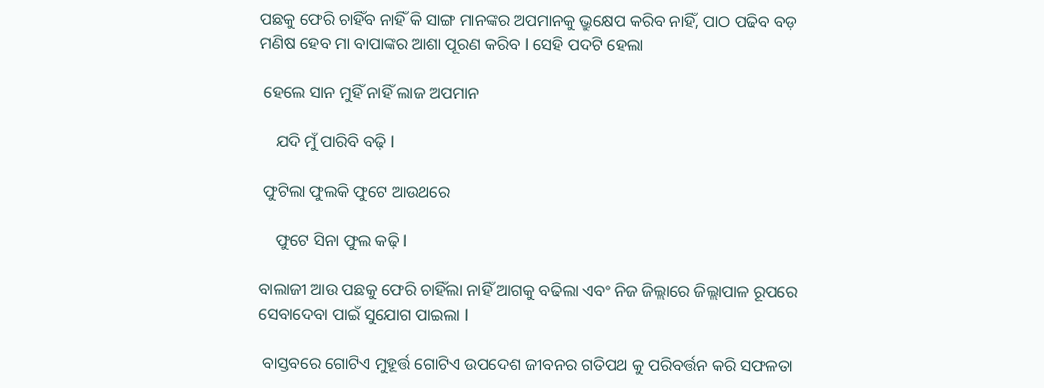ପଛକୁ ଫେରି ଚାହିଁବ ନାହିଁ କି ସାଙ୍ଗ ମାନଙ୍କର ଅପମାନକୁ ଭ୍ରୁକ୍ଷେପ କରିବ ନାହିଁ, ପାଠ ପଢିବ ବଡ଼ ମଣିଷ ହେବ ମା ବାପାଙ୍କର ଆଶା ପୂରଣ କରିବ l ସେହି ପଦଟି ହେଲା

 ହେଲେ ସାନ ମୁହିଁ ନାହିଁ ଲାଜ ଅପମାନ

    ଯଦି ମୁଁ ପାରିବି ବଢ଼ି l

 ଫୁଟିଲା ଫୁଲକି ଫୁଟେ ଆଉଥରେ

    ଫୁଟେ ସିନା ଫୁଲ କଢ଼ି l

ବାଲାଜୀ ଆଉ ପଛକୁ ଫେରି ଚାହିଁଲା ନାହିଁ ଆଗକୁ ବଢିଲା ଏବଂ ନିଜ ଜିଲ୍ଲାରେ ଜିଲ୍ଲାପାଳ ରୂପରେ ସେବାଦେବା ପାଇଁ ସୁଯୋଗ ପାଇଲା l

 ବାସ୍ତବରେ ଗୋଟିଏ ମୁହୂର୍ତ୍ତ ଗୋଟିଏ ଉପଦେଶ ଜୀବନର ଗତିପଥ କୁ ପରିବର୍ତ୍ତନ କରି ସଫଳତା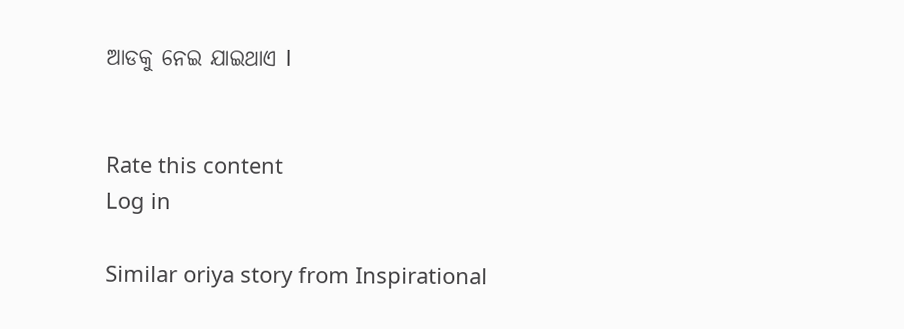ଆଡକୁ ନେଇ ଯାଇଥାଏ l


Rate this content
Log in

Similar oriya story from Inspirational